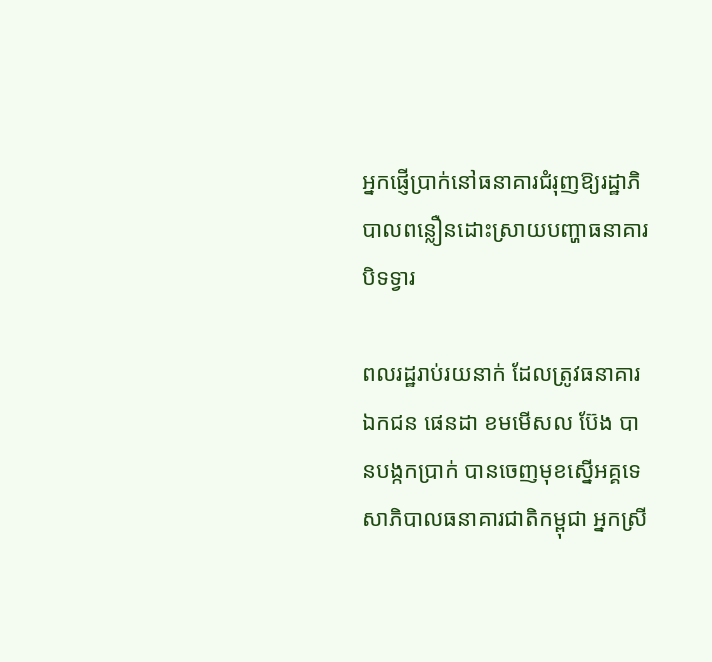អ្នកផ្ញើប្រាក់នៅធនាគារជំរុញឱ្យរដ្ឋាភិបាលពន្លឿនដោះស្រាយបញ្ហាធនាគារបិទទ្វារ

ពលរដ្ឋរាប់រយនាក់ ដែលត្រូវធនាគារឯកជន ផេនដា ខមមើសល ប៊ែង បានបង្កកប្រាក់ បានចេញមុខស្នើអគ្គទេសាភិបាលធនាគារជាតិកម្ពុជា អ្នកស្រី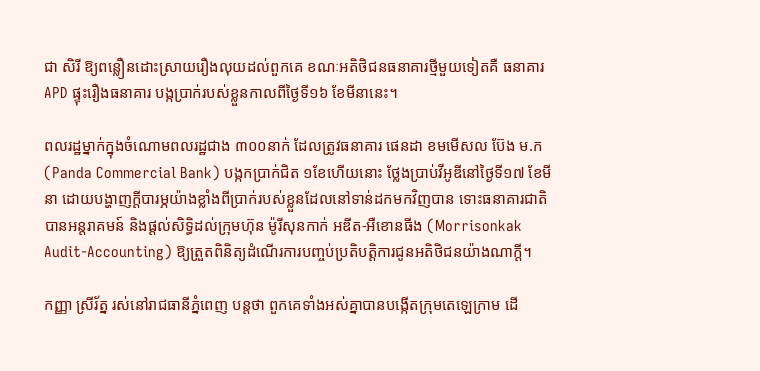ជា សិរី ឱ្យពន្លឿនដោះស្រាយរឿងលុយដល់ពួកគេ ខណៈអតិថិជនធនាគារថ្មីមួយទៀតគឺ ធនាគារ APD ផ្ទុះរឿងធនាគារ បង្កប្រាក់របស់ខ្លួនកាលពីថ្ងៃទី១៦ ខែមីនានេះ។

ពលរដ្ឋម្នាក់ក្នុងចំណោមពលរដ្ឋជាង ៣០០នាក់ ដែលត្រូវធនាគារ ផេនដា ខមមើសល ប៊ែង ម.ក (Panda Commercial Bank) បង្កកប្រាក់ជិត ១ខែហើយនោះ ថ្លែងប្រាប់វីអូឌីនៅថ្ងៃទី១៧ ខែមីនា ដោយបង្ហាញក្ដីបារម្ភយ៉ាងខ្លាំងពីប្រាក់របស់ខ្លួនដែលនៅទាន់ដកមកវិញបាន ទោះធនាគារជាតិបានអន្តរាគមន៍ និងផ្ដល់សិទ្ធិដល់ក្រុមហ៊ុន ម៉ូរីសុនកាក់ អឌីត-អឺខោនធីង (Morrisonkak Audit-Accounting) ឱ្យត្រួតពិនិត្យដំណើរការបញ្ចប់ប្រតិបត្តិការជូនអតិថិជនយ៉ាងណាក្ដី។

កញ្ញា ស្រីរ័ត្ន រស់នៅរាជធានីភ្នំពេញ បន្តថា ពួកគេទាំងអស់គ្នាបានបង្កើតក្រុមតេឡេក្រាម ដើ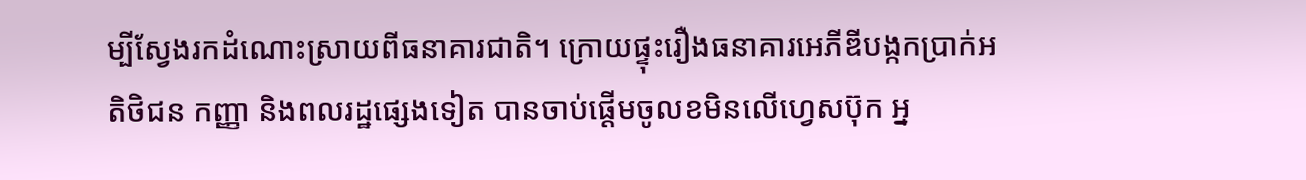ម្បីស្វែងរកដំណោះស្រាយពីធនាគារជាតិ។ ក្រោយផ្ទុះរឿងធនាគារអេភីឌីបង្កកប្រាក់អតិថិជន កញ្ញា និងពលរដ្ឋផ្សេងទៀត បានចាប់ផ្ដើមចូលខមិនលើហ្វេសប៊ុក អ្ន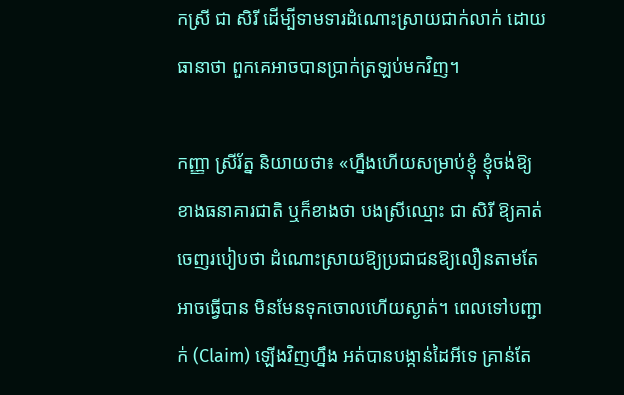កស្រី ជា សិរី ដើម្បីទាមទារដំណោះស្រាយជាក់លាក់ ដោយធានាថា ពួកគេអាចបានប្រាក់ត្រឡប់មកវិញ។

កញ្ញា ស្រីរ័ត្ន និយាយថា៖ «ហ្នឹងហើយសម្រាប់ខ្ញុំ ខ្ញុំចង់ឱ្យខាងធនាគារជាតិ ឬក៏ខាងថា បងស្រីឈ្មោះ ជា សិរី ឱ្យគាត់ចេញរបៀបថា ដំណោះស្រាយឱ្យប្រជាជនឱ្យលឿនតាមតែអាចធ្វើបាន មិនមែនទុកចោលហើយស្ងាត់។ ពេលទៅបញ្ជាក់ (Claim) ឡើងវិញហ្នឹង អត់បានបង្កាន់ដៃអីទេ គ្រាន់តែ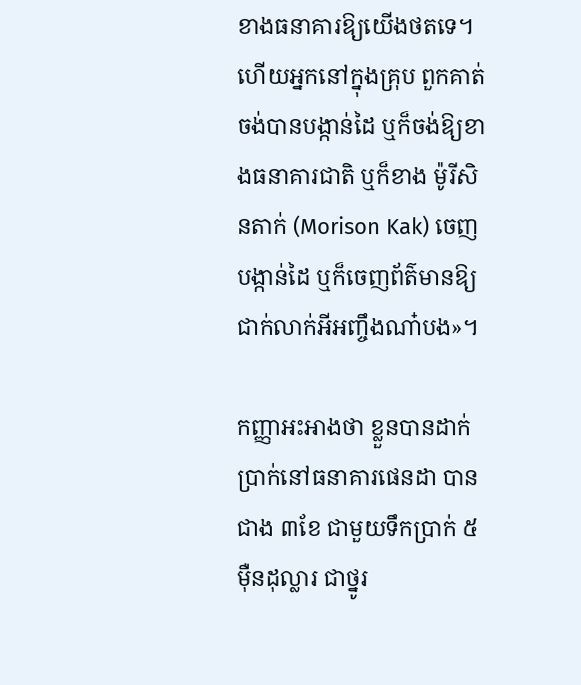ខាងធនាគារឱ្យយើងថតទេ។ ហើយអ្នកនៅក្នុងគ្រុប ពួកគាត់ចង់បានបង្កាន់ដៃ ឬក៏ចង់ឱ្យខាងធនាគារជាតិ ឬក៏ខាង ម៉ូរីសិនតាក់ (Morison Kak) ចេញបង្កាន់ដៃ ឬក៏ចេញព័ត៌មានឱ្យជាក់លាក់អីអញ្ចឹងណា៎បង»។

កញ្ញាអះអាងថា ខ្លួនបានដាក់ប្រាក់នៅធនាគារផេនដា បានជាង ៣ខែ ជាមួយទឹកប្រាក់ ៥ម៉ឺនដុល្លារ ជាថ្នូរ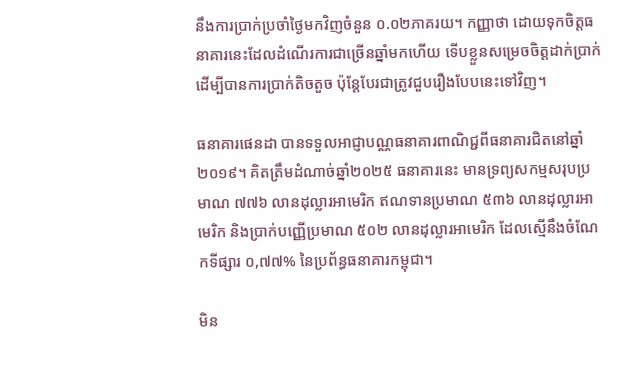នឹងការប្រាក់ប្រចាំថ្ងៃមកវិញចំនួន ០.០២ភាគរយ។ កញ្ញាថា ដោយទុកចិត្តធនាគារនេះដែលដំណើរការជាច្រើនឆ្នាំមកហើយ ទើបខ្លួនសម្រេចចិត្តដាក់ប្រាក់ដើម្បីបានការប្រាក់តិចតួច ប៉ុន្តែបែរជាត្រូវជួបរឿងបែបនេះទៅវិញ។

ធនាគារផេនដា បានទទួលអាជ្ញាបណ្ណធនាគារពាណិជ្ជពីធនាគារជិតនៅឆ្នាំ២០១៩។ គិតត្រឹមដំណាច់ឆ្នាំ២០២៥ ធនាគារនេះ មានទ្រព្យសកម្មសរុបប្រមាណ ៧៧៦ លានដុល្លារអាមេរិក ឥណទានប្រមាណ ៥៣៦ លានដុល្លារអាមេរិក និងប្រាក់បញ្ញើប្រមាណ ៥០២ លានដុល្លារអាមេរិក ដែលស្មើនឹងចំណែកទីផ្សារ ០,៧៧% នៃប្រព័ន្ធធនាគារកម្ពុជា។

មិន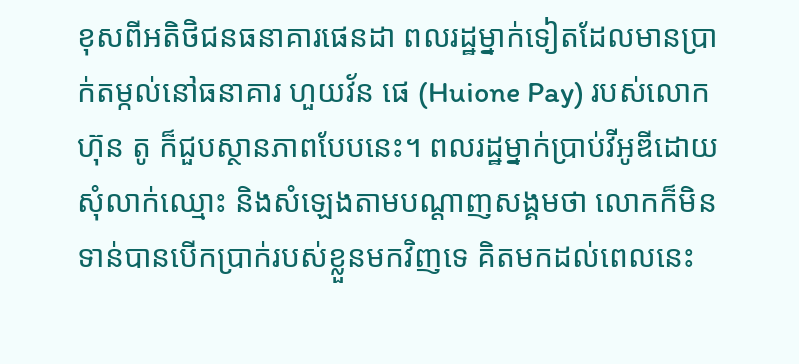ខុសពីអតិថិជនធនាគារផេនដា ពលរដ្ឋម្នាក់ទៀតដែលមានប្រាក់តម្កល់នៅធនាគារ ហួយវ័ន ផេ (Huione Pay) របស់លោក ហ៊ុន តូ ក៏ជួបស្ថានភាពបែបនេះ។ ពលរដ្ឋម្នាក់ប្រាប់វីអូឌីដោយសុំលាក់ឈ្មោះ និងសំឡេងតាមបណ្ដាញសង្គមថា លោកក៏មិនទាន់បានបើកប្រាក់របស់ខ្លួនមកវិញទេ គិតមកដល់ពេលនេះ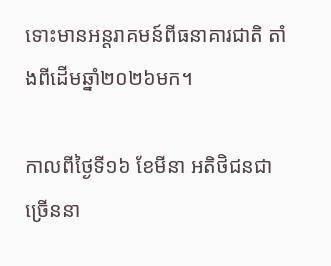ទោះមានអន្តរាគមន៍ពីធនាគារជាតិ តាំងពីដើមឆ្នាំ២០២៦មក។

កាលពីថ្ងៃទី១៦ ខែមីនា អតិថិជនជាច្រើននា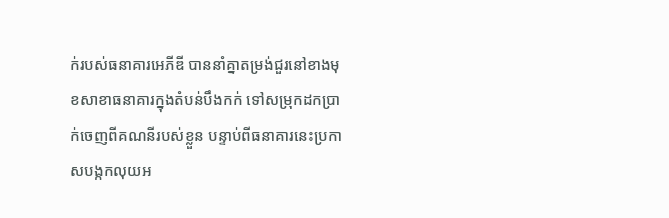ក់របស់ធនាគារអេភីឌី បាននាំគ្នាតម្រង់ជួរនៅខាងមុខសាខាធនាគារក្នុងតំបន់បឹងកក់ ទៅសម្រុកដកប្រាក់ចេញពីគណនីរបស់ខ្លួន បន្ទាប់ពីធនាគារនេះប្រកាសបង្កកលុយអ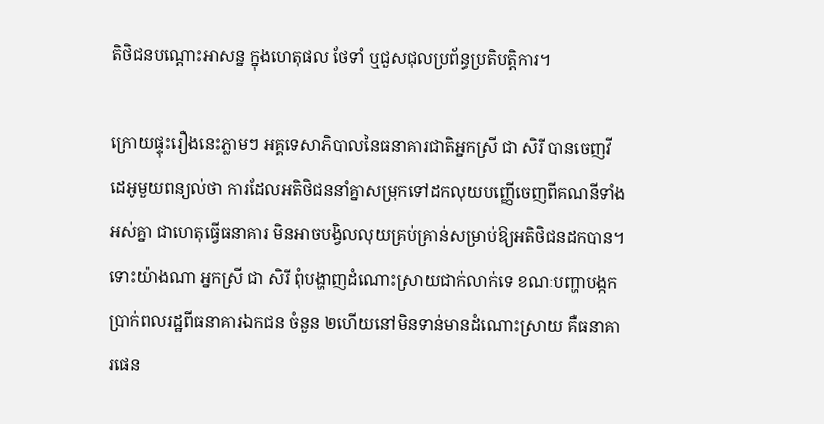តិថិជនបណ្ដោះអាសន្ន ក្នុងហេតុផល ថែទាំ ឬជួសជុលប្រព័ន្ធប្រតិបត្តិការ។

ក្រោយផ្ទុះរឿងនេះភ្លាមៗ អគ្គទេសាភិបាលនៃធនាគារជាតិអ្នកស្រី ជា សិរី បានចេញវីដេអូមួយពន្យល់ថា ការដែលអតិថិជននាំគ្នាសម្រុកទៅដកលុយបញ្ញើចេញពីគណនីទាំងអស់គ្នា ជាហេតុធ្វើធនាគារ មិនអាចបង្វិលលុយគ្រប់គ្រាន់សម្រាប់ឱ្យអតិថិជនដកបាន។ ទោះយ៉ាងណា អ្នកស្រី ជា សិរី ពុំបង្ហាញដំណោះស្រាយជាក់លាក់ទេ ខណៈបញ្ហាបង្កកប្រាក់ពលរដ្ឋពីធនាគារឯកជន ចំនួន ២ហើយនៅមិនទាន់មានដំណោះស្រាយ គឺធនាគារផេន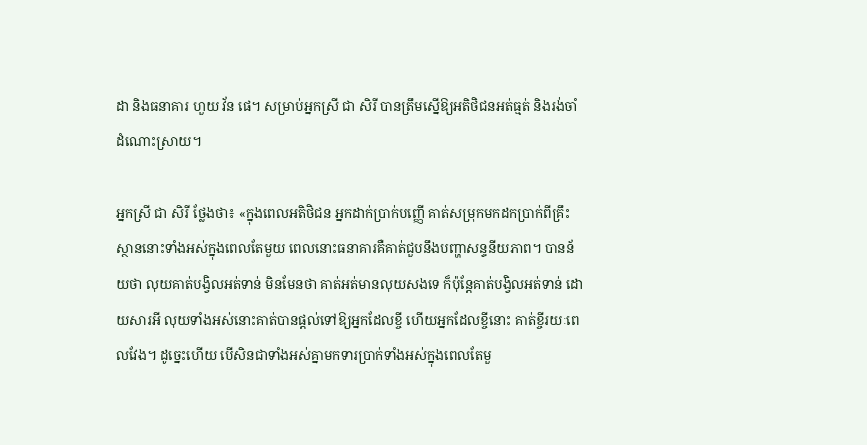ដា និងធនាគារ ហួយ វ័ន ផេ។ សម្រាប់អ្នកស្រី ជា សិរី បានត្រឹមស្នើឱ្យអតិថិជនអត់ធ្មត់ និងរង់ចាំដំណោះស្រាយ។

អ្នកស្រី ជា សិរី ថ្លែងថា៖ «ក្នុងពេលអតិថិជន អ្នកដាក់ប្រាក់បញ្ញើ គាត់សម្រុកមកដកប្រាក់ពីគ្រឹះស្ថាននោះទាំងអស់ក្នុងពេលតែមួយ ពេលនោះធនាគារគឺគាត់ជួបនឹងបញ្ហាសន្ទនីយភាព។ បានន័យថា លុយគាត់បង្វិលអត់ទាន់ មិនមែនថា គាត់អត់មានលុយសងទេ ក៏ប៉ុន្តែគាត់បង្វិលអត់ទាន់ ដោយសារអី លុយទាំងអស់នោះគាត់បានផ្ដល់ទៅឱ្យអ្នកដែលខ្ចី ហើយអ្នកដែលខ្ចីនោះ គាត់ខ្ចីរយៈពេលវែង។ ដូច្នេះហើយ បើសិនជាទាំងអស់គ្នាមកទារប្រាក់ទាំងអស់ក្នុងពេលតែមួ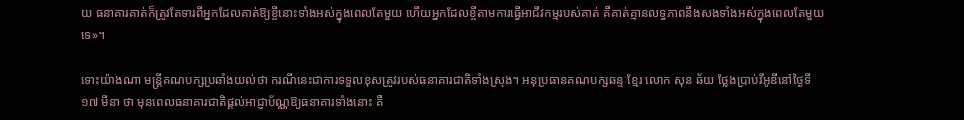យ ធនាគារគាត់ក៏ត្រូវតែទារពីអ្នកដែលគាត់ឱ្យខ្ចីនោះទាំងអស់ក្នុងពេលតែមួយ ហើយអ្នកដែលខ្ចីតាមការធ្វើអាជីវកម្មរបស់គាត់ គឺគាត់គ្មានលទ្ធភាពនឹងសងទាំងអស់ក្នុងពេលតែមួយទេ»។

ទោះយ៉ាងណា មន្ត្រីគណបក្សប្រឆាំងយល់ថា ករណីនេះជាការទទួលខុសត្រូវរបស់ធនាគារជាតិទាំងស្រុង។ អនុប្រធានគណបក្សឆន្ទៈខ្មែរ លោក សុន ឆ័យ ថ្លែងប្រាប់វីអូឌីនៅថ្ងៃទី១៧ មីនា ថា មុនពេលធនាគារជាតិផ្តល់អាជ្ញាប័ណ្ណឱ្យធនាគារទាំងនោះ គឺ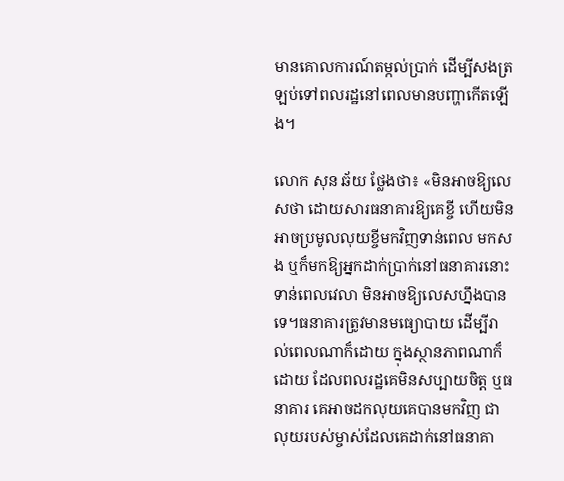មានគោលការណ៍តម្កល់ប្រាក់ ដើម្បីសងត្រឡប់ទៅពលរដ្ឋនៅពេលមានបញ្ហាកើតឡើង។

លោក សុន ឆ័យ ថ្លែងថា៖ «មិនអាចឱ្យលេសថា ដោយសារធនាគារឱ្យគេខ្ចី ហើយមិនអាចប្រមូលលុយខ្ចីមកវិញទាន់ពេល មកសង ឬក៏មកឱ្យអ្នកដាក់ប្រាក់នៅធនាគារនោះទាន់ពេលវេលា មិនអាចឱ្យលេសហ្នឹងបានទេ។ធនាគារត្រូវមានមធ្យោបាយ ដើម្បីរាល់ពេលណាក៏ដោយ ក្នុងស្ថានភាពណាក៏ដោយ ដែលពលរដ្ឋគេមិនសប្បាយចិត្ត ឬធនាគារ គេអាចដកលុយគេបានមកវិញ ជាលុយរបស់ម្ចាស់ដែលគេដាក់នៅធនាគា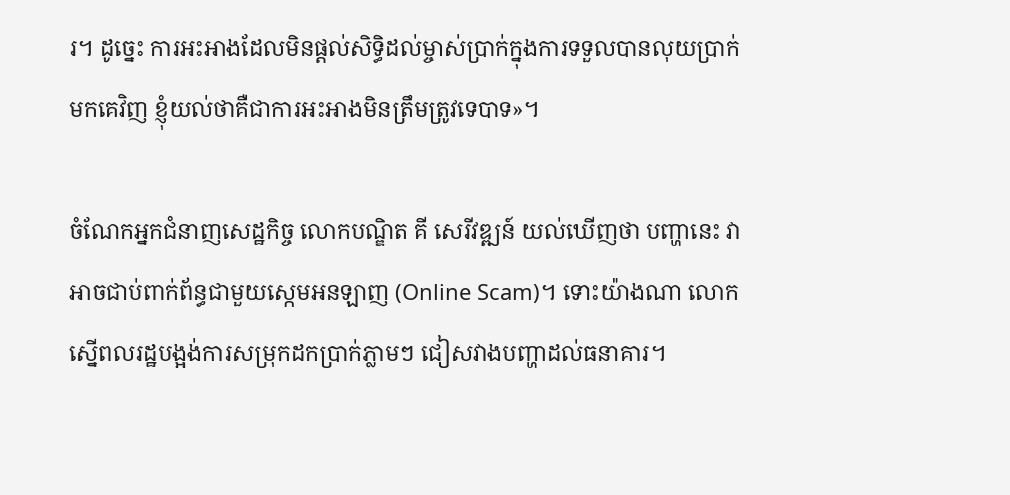រ។ ដូច្នេះ ការអះអាងដែលមិនផ្តល់សិទ្ធិដល់ម្ចាស់ប្រាក់ក្នុងការទទួលបានលុយប្រាក់មកគេវិញ ខ្ញុំយល់ថាគឺជាការអះអាងមិនត្រឹមត្រូវទេបាទ»។

ចំណែកអ្នកជំនាញសេដ្ឋកិច្ច លោកបណ្ឌិត គី សេរីវឌ្ឍន៍ យល់ឃើញថា បញ្ហានេះ វាអាចជាប់ពាក់ព័ន្ធជាមួយស្កេមអនឡាញ (Online Scam)។ ទោះយ៉ាងណា លោកស្នើពលរដ្ឋបង្អង់ការសម្រុកដកប្រាក់ភ្លាមៗ ជៀសវាងបញ្ហាដល់ធនាគារ។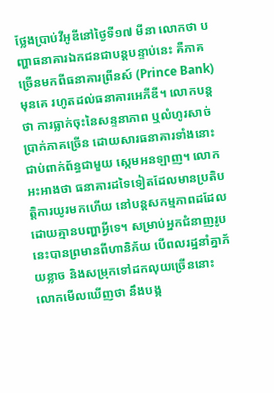ថ្លែងប្រាប់វីអូឌីនៅថ្ងៃទី១៧ មីនា លោកថា បញ្ហាធនាគារឯកជនជាបន្តបន្ទាប់នេះ គឺភាគច្រើនមកពីធនាគារព្រីនស៍ (Prince Bank) មុនគេ រហូតដល់ធនាគារអេភីឌី។ លោកបន្តថា ការធ្លាក់ចុះនៃសន្ទនាភាព ឬលំហូរសាច់បា្រក់ភាគច្រើន ដោយសារធនាគារទាំងនោះ ជាប់ពាក់ព័ន្ធជាមួយ ស្កេមអនឡាញ។ លោកអះអាងថា ធនាគារដទៃទៀតដែលមានប្រតិបត្តិការយូរមកហើយ នៅបន្តសកម្មភាពដដែល ដោយគ្មានបញ្ហាអ្វីទេ។ សម្រាប់អ្នកជំនាញរូបនេះបានព្រមានពីហានិភ័យ បើពលរដ្ឋនាំគ្នាភ័យខ្លាច និងសម្រុកទៅដកលុយច្រើននោះ លោកមើលឃើញថា នឹងបង្ក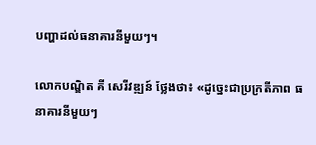បញ្ហាដល់ធនាគារនីមួយៗ។

លោកបណ្ឌិត គី សេរីវឌ្ឍន៍ ថ្លែងថា៖ «ដូច្នេះជាប្រក្រតីភាព ធនាគារនីមួយៗ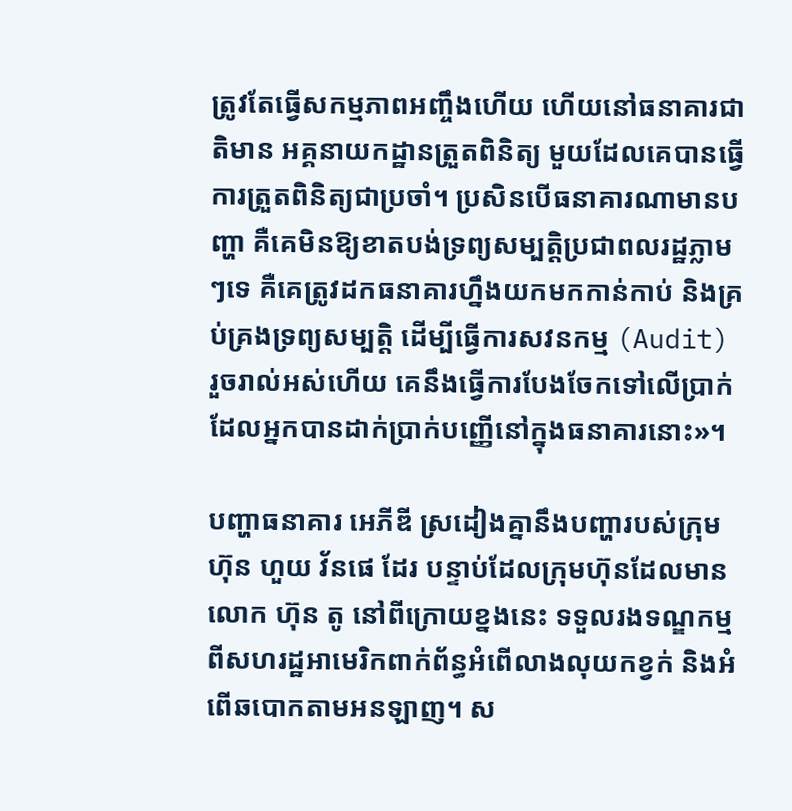ត្រូវតែធ្វើសកម្មភាពអញ្ចឹងហើយ ហើយនៅធនាគារជាតិមាន អគ្គនាយកដ្ឋានត្រួតពិនិត្យ មួយដែលគេបានធ្វើការត្រួតពិនិត្យជាប្រចាំ។ ប្រសិនបើធនាគារណាមានបញ្ហា គឺគេមិនឱ្យខាតបង់ទ្រព្យសម្បត្តិប្រជាពលរដ្ឋភ្លាមៗទេ គឺគេត្រូវដកធនាគារហ្នឹងយកមកកាន់កាប់ និងគ្រប់គ្រងទ្រព្យសម្បត្តិ ដើម្បីធ្វើការសវនកម្ម (Audit) រួចរាល់អស់ហើយ គេនឹងធ្វើការបែងចែកទៅលើប្រាក់ដែលអ្នកបានដាក់ប្រាក់បញ្ញើនៅក្នុងធនាគារនោះ»។

បញ្ហាធនាគារ អេភីឌី ស្រដៀងគ្នានឹងបញ្ហារបស់ក្រុមហ៊ុន ហួយ វ័នផេ ដែរ បន្ទាប់ដែលក្រុមហ៊ុនដែលមានលោក ហ៊ុន តូ នៅពីក្រោយខ្នងនេះ ទទួលរងទណ្ឌកម្មពីសហរដ្ឋអាមេរិកពាក់ព័ន្ធអំពើលាងលុយកខ្វក់ និងអំពើឆបោកតាមអនឡាញ។ ស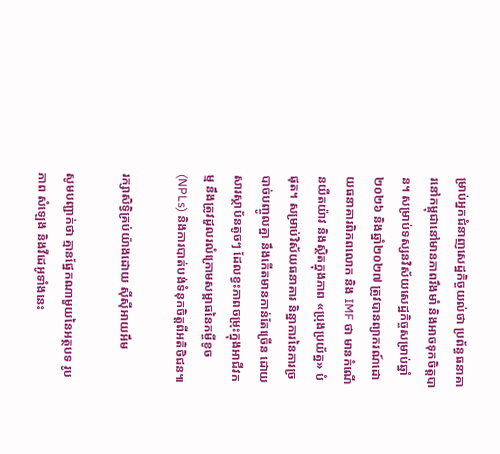ម្រាប់អ្នកជំនាញសេដ្ឋកិច្ចយល់ថា ប្រព័ន្ធធនាគារនៅកម្ពុជានៅមានភាពរឹងមាំ និងអាចទុកចិត្តបាន។ សម្រាប់ទស្សនវិស័យសេដ្ឋកិច្ចសម្រាប់ឆ្នាំ២០២៦ និងឆ្នាំ២០២៧ ត្រូវបានព្យាករណ៍ដោយធនាគារពិភពលោក និង IMF ថា មានកំណើនយឺតយ៉ាវ និងស្ថិតក្នុងភាព «ប្រុងប្រយ័ត្ន» បំផុត។ សម្រាប់វិស័យធនាគារ និន្នាការនៃការច្របាច់បញ្ចូលគ្នា នឹងកើតមានកាន់តែច្រើន ដោយសារស្ថាប័នតូចៗ ដែលខ្វះភាពចម្រុះក្នុងអាជីវកម្ម នឹងត្រូវដួលរលំក្រោមសម្ពាធនៃកម្ចីខូច (NPLs) និងការបាត់បង់ទំនុកចិត្តពីអតិថិជន៕

រក្សាសិទ្វិគ្រប់យ៉ាងដោយ ស៊ីស៊ីអាយអឹម

សូមបញ្ជាក់ថា គ្មានផ្នែកណាមួយនៃអត្ថបទ រូបភាព សំឡេង និងវីដេអូទាំងនេះ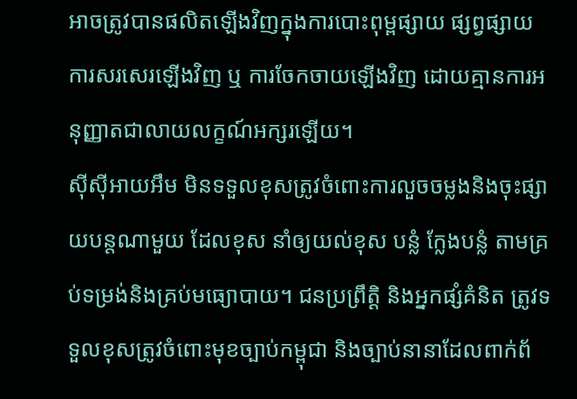អាចត្រូវបានផលិតឡើងវិញក្នុងការបោះពុម្ពផ្សាយ ផ្សព្វផ្សាយ ការសរសេរឡើងវិញ ឬ ការចែកចាយឡើងវិញ ដោយគ្មានការអនុញ្ញាតជាលាយលក្ខណ៍អក្សរឡើយ។
ស៊ីស៊ីអាយអឹម មិនទទួលខុសត្រូវចំពោះការលួចចម្លងនិងចុះផ្សាយបន្តណាមួយ ដែលខុស នាំឲ្យយល់ខុស បន្លំ ក្លែងបន្លំ តាមគ្រប់ទម្រង់និងគ្រប់មធ្យោបាយ។ ជនប្រព្រឹត្តិ និងអ្នកផ្សំគំនិត ត្រូវទទួលខុសត្រូវចំពោះមុខច្បាប់កម្ពុជា និងច្បាប់នានាដែលពាក់ព័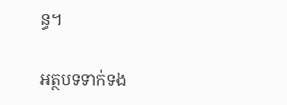ន្ធ។

អត្ថបទទាក់ទង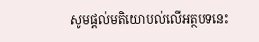សូមផ្ដល់មតិយោបល់លើអត្ថបទនេះ